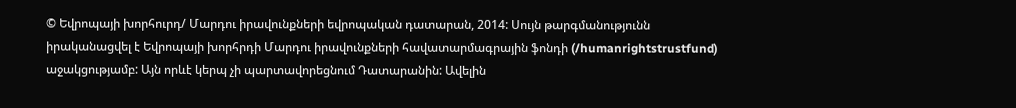© Եվրոպայի խորհուրդ/ Մարդու իրավունքների եվրոպական դատարան, 2014: Սույն թարգմանությունն իրականացվել է Եվրոպայի խորհրդի Մարդու իրավունքների հավատարմագրային ֆոնդի (/humanrightstrustfund) աջակցությամբ: Այն որևէ կերպ չի պարտավորեցնում Դատարանին: Ավելին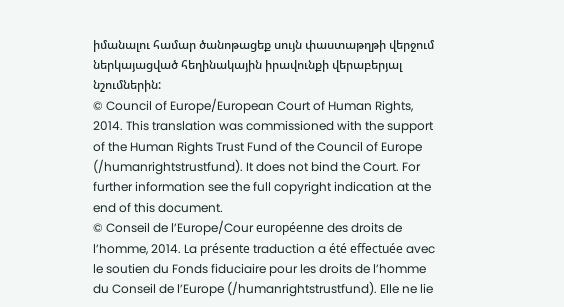իմանալու համար ծանոթացեք սույն փաստաթղթի վերջում ներկայացված հեղինակային իրավունքի վերաբերյալ նշումներին:
© Council of Europe/European Court of Human Rights, 2014. This translation was commissioned with the support of the Human Rights Trust Fund of the Council of Europe (/humanrightstrustfund). It does not bind the Court. For further information see the full copyright indication at the end of this document.
© Conseil de l’Europe/Cour européenne des droits de l’homme, 2014. La présente traduction a été effectuée avec le soutien du Fonds fiduciaire pour les droits de l’homme du Conseil de l’Europe (/humanrightstrustfund). Elle ne lie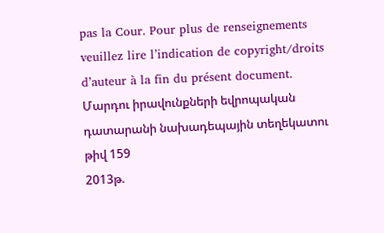pas la Cour. Pour plus de renseignements veuillez lire l’indication de copyright/droits d’auteur à la fin du présent document.
Մարդու իրավունքների եվրոպական դատարանի նախադեպային տեղեկատու թիվ 159
2013թ.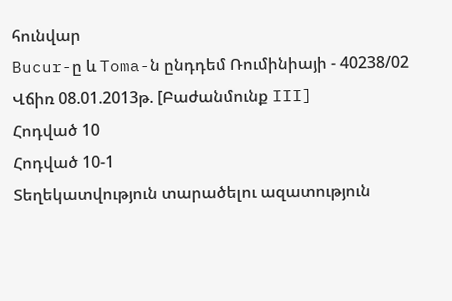հունվար
Bucur-ը և Toma-ն ընդդեմ Ռումինիայի - 40238/02
Վճիռ 08.01.2013թ. [Բաժանմունք III]
Հոդված 10
Հոդված 10-1
Տեղեկատվություն տարածելու ազատություն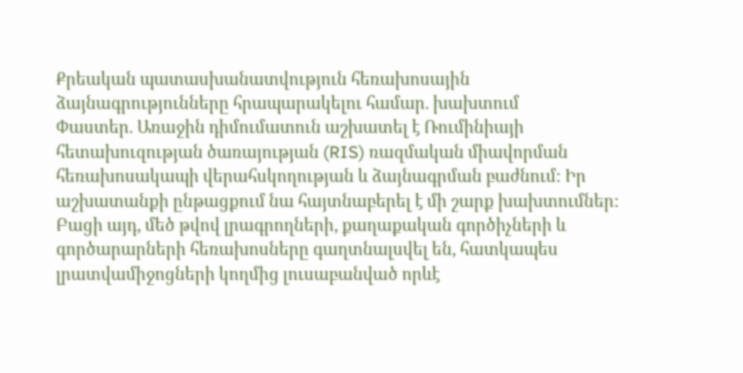Քրեական պատասխանատվություն հեռախոսային ձայնագրությունները հրապարակելու համար. խախտում
Փաստեր. Առաջին դիմումատուն աշխատել է Ռումինիայի հետախուզության ծառայության (RIS) ռազմական միավորման հեռախոսակապի վերահսկողության և ձայնագրման բաժնում: Իր աշխատանքի ընթացքում նա հայտնաբերել է մի շարք խախտումներ: Բացի այդ, մեծ թվով լրագրողների, քաղաքական գործիչների և գործարարների հեռախոսները գաղտնալսվել են, հատկապես լրատվամիջոցների կողմից լուսաբանված որևէ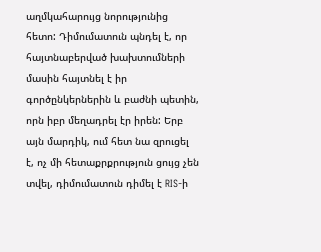աղմկահարույց նորությունից հետո: Դիմումատուն պնդել է, որ հայտնաբերված խախտումների մասին հայտնել է իր գործընկերներին և բաժնի պետին, որն իբր մեղադրել էր իրեն: Երբ այն մարդիկ, ում հետ նա զրուցել է, ոչ մի հետաքրքրություն ցույց չեն տվել, դիմումատուն դիմել է RIS-ի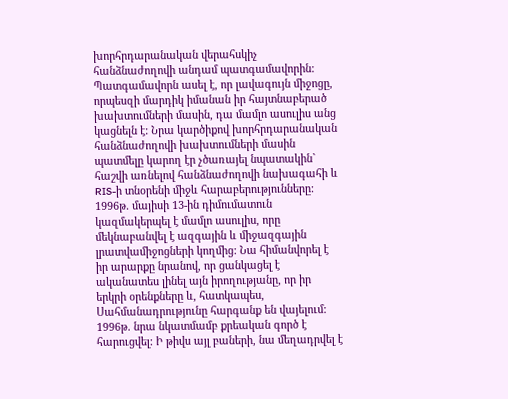խորհրդարանական վերահսկիչ հանձնաժողովի անդամ պատգամավորին: Պատգամավորն ասել է, որ լավագույն միջոցը, որպեսզի մարդիկ իմանան իր հայտնաբերած խախտումների մասին, դա մամլո ասուլիս անց կացնելն է: Նրա կարծիքով խորհրդարանական հանձնաժողովի խախտումների մասին պատմելը կարող էր չծառայել նպատակին` հաշվի առնելով հանձնաժողովի նախագահի և RIS-ի տնօրենի միջև հարաբերությունները: 1996թ. մայիսի 13-ին դիմումատուն կազմակերպել է մամլո ասուլիս, որը մեկնաբանվել է ազգային և միջազգային լրատվամիջոցների կողմից: Նա հիմանվորել է իր արարքը նրանով, որ ցանկացել է ականատես լինել այն իրողությանը, որ իր երկրի օրենքները և, հատկապես, Սահմանադրությունը հարգանք են վայելում: 1996թ. նրա նկատմամբ քրեական գործ է հարուցվել: Ի թիվս այլ բաների, նա մեղադրվել է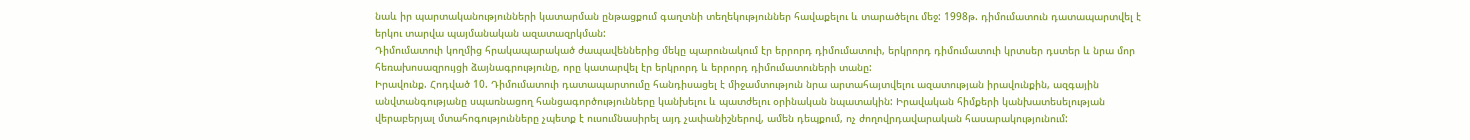նաև իր պարտականությունների կատարման ընթացքում գաղտնի տեղեկություններ հավաքելու և տարածելու մեջ: 1998թ. դիմումատուն դատապարտվել է երկու տարվա պայմանական ազատազրկման:
Դիմումատուի կողմից հրակապարակած ժապավեններից մեկը պարունակում էր երրորդ դիմումատուի, երկրորդ դիմումատուի կրտսեր դստեր և նրա մոր հեռախոսազրույցի ձայնագրությունը, որը կատարվել էր երկրորդ և երրորդ դիմումատուների տանը:
Իրավունք. Հոդված 10. Դիմումատուի դատապարտումը հանդիսացել է միջամտություն նրա արտահայտվելու ազատության իրավունքին, ազգային անվտանգությանը սպառնացող հանցագործությունները կանխելու և պատժելու օրինական նպատակին: Իրավական հիմքերի կանխատեսելության վերաբերյալ մտահոգությունները չպետք է ուսումնասիրել այդ չափանիշներով, ամեն դեպքում, ոչ ժողովրդավարական հասարակությունում: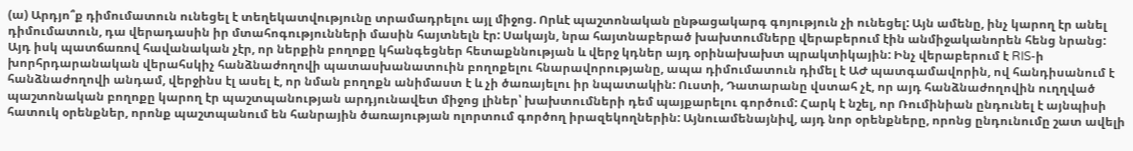(ա) Արդյո՞ք դիմումատուն ունեցել է տեղեկատվությունը տրամադրելու այլ միջոց. Որևէ պաշտոնական ընթացակարգ գոյություն չի ունեցել: Այն ամենը, ինչ կարող էր անել դիմումատուն, դա վերադասին իր մտահոգությունների մասին հայտնելն էր: Սակայն, նրա հայտնաբերած խախտումները վերաբերում էին անմիջականորեն հենց նրանց: Այդ իսկ պատճառով հավանական չէր, որ ներքին բողոքը կհանգեցներ հետաքննության և վերջ կդներ այդ օրինախախտ պրակտիկային: Ինչ վերաբերում է RIS-ի խորհրդարանական վերահսկիչ հանձնաժողովի պատասխանատուին բողոքելու հնարավորությանը, ապա դիմումատուն դիմել է ԱԺ պատգամավորին, ով հանդիսանում է հանձնաժողովի անդամ, վերջինս էլ ասել է, որ նման բողոքն անիմաստ է և չի ծառայելու իր նպատակին: Ուստի, Դատարանը վստահ չէ, որ այդ հանձնաժողովին ուղղված պաշտոնական բողոքը կարող էր պաշտպանության արդյունավետ միջոց լիներ՝ խախտումների դեմ պայքարելու գործում: Հարկ է նշել, որ Ռումինիան ընդունել է այնպիսի հատուկ օրենքներ, որոնք պաշտպանում են հանրային ծառայության ոլորտում գործող իրազեկողներին: Այնուամենայնիվ, այդ նոր օրենքները, որոնց ընդունումը շատ ավելի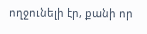ողջունելի էր, քանի որ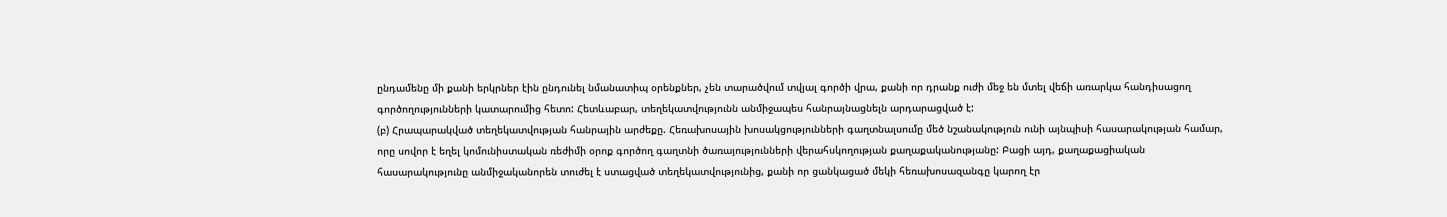ընդամենը մի քանի երկրներ էին ընդունել նմանատիպ օրենքներ, չեն տարածվում տվյալ գործի վրա, քանի որ դրանք ուժի մեջ են մտել վեճի առարկա հանդիսացող գործողությունների կատարումից հետո: Հետևաբար, տեղեկատվությունն անմիջապես հանրայնացնելն արդարացված է:
(բ) Հրապարակված տեղեկատվության հանրային արժեքը. Հեռախոսային խոսակցությունների գաղտնալսումը մեծ նշանակություն ունի այնպիսի հասարակության համար, որը սովոր է եղել կոմունիստական ռեժիմի օրոք գործող գաղտնի ծառայությունների վերահսկողության քաղաքականությանը: Բացի այդ, քաղաքացիական հասարակությունը անմիջականորեն տուժել է ստացված տեղեկատվությունից, քանի որ ցանկացած մեկի հեռախոսազանգը կարող էր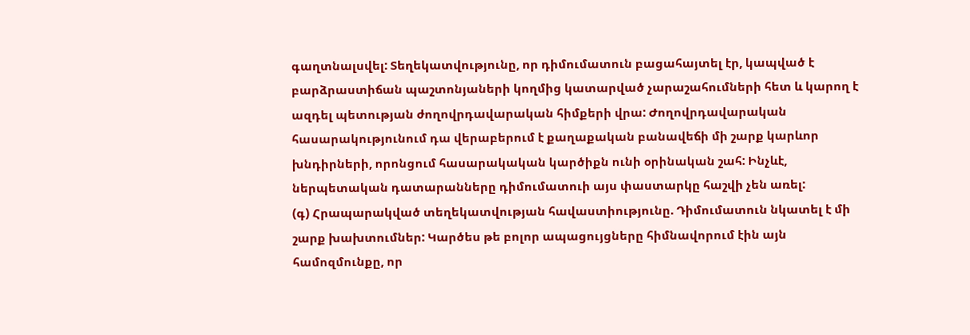գաղտնալսվել: Տեղեկատվությունը, որ դիմումատուն բացահայտել էր, կապված է բարձրաստիճան պաշտոնյաների կողմից կատարված չարաշահումների հետ և կարող է ազդել պետության ժողովրդավարական հիմքերի վրա: Ժողովրդավարական հասարակությունում դա վերաբերում է քաղաքական բանավեճի մի շարք կարևոր խնդիրների, որոնցում հասարակական կարծիքն ունի օրինական շահ: Ինչևէ, ներպետական դատարանները դիմումատուի այս փաստարկը հաշվի չեն առել:
(գ) Հրապարակված տեղեկատվության հավաստիությունը. Դիմումատուն նկատել է մի շարք խախտումներ: Կարծես թե բոլոր ապացույցները հիմնավորում էին այն համոզմունքը, որ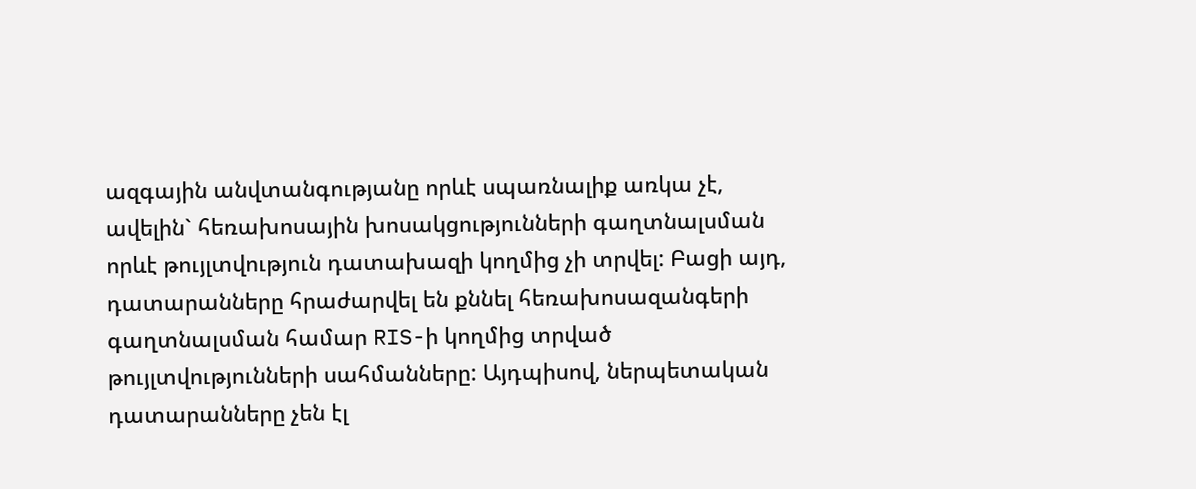ազգային անվտանգությանը որևէ սպառնալիք առկա չէ, ավելին` հեռախոսային խոսակցությունների գաղտնալսման որևէ թույլտվություն դատախազի կողմից չի տրվել: Բացի այդ, դատարանները հրաժարվել են քննել հեռախոսազանգերի գաղտնալսման համար RIS-ի կողմից տրված թույլտվությունների սահմանները: Այդպիսով, ներպետական դատարանները չեն էլ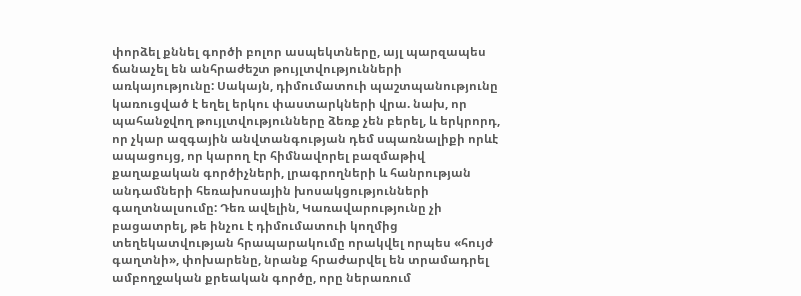փորձել քննել գործի բոլոր ասպեկտները, այլ պարզապես ճանաչել են անհրաժեշտ թույլտվությունների առկայությունը: Սակայն, դիմումատուի պաշտպանությունը կառուցված է եղել երկու փաստարկների վրա. նախ, որ պահանջվող թույլտվությունները ձեռք չեն բերել, և երկրորդ, որ չկար ազգային անվտանգության դեմ սպառնալիքի որևէ ապացույց, որ կարող էր հիմնավորել բազմաթիվ քաղաքական գործիչների, լրագրողների և հանրության անդամների հեռախոսային խոսակցությունների գաղտնալսումը: Դեռ ավելին, Կառավարությունը չի բացատրել, թե ինչու է դիմումատուի կողմից տեղեկատվության հրապարակումը որակվել որպես «հույժ գաղտնի», փոխարենը, նրանք հրաժարվել են տրամադրել ամբողջական քրեական գործը, որը ներառում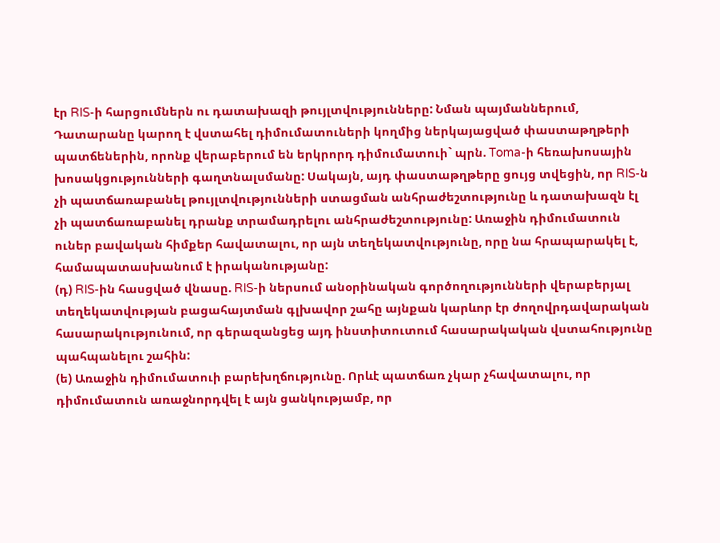էր RIS-ի հարցումներն ու դատախազի թույլտվությունները: Նման պայմաններում, Դատարանը կարող է վստահել դիմումատուների կողմից ներկայացված փաստաթղթերի պատճեներին, որոնք վերաբերում են երկրորդ դիմումատուի` պրն. Toma-ի հեռախոսային խոսակցությունների գաղտնալսմանը: Սակայն, այդ փաստաթղթերը ցույց տվեցին, որ RIS-ն չի պատճառաբանել թույլտվությունների ստացման անհրաժեշտությունը և դատախազն էլ չի պատճառաբանել դրանք տրամադրելու անհրաժեշտությունը: Առաջին դիմումատուն ուներ բավական հիմքեր հավատալու, որ այն տեղեկատվությունը, որը նա հրապարակել է, համապատասխանում է իրականությանը:
(դ) RIS-ին հասցված վնասը. RIS-ի ներսում անօրինական գործողությունների վերաբերյալ տեղեկատվության բացահայտման գլխավոր շահը այնքան կարևոր էր ժողովրդավարական հասարակությունում, որ գերազանցեց այդ ինստիտուտում հասարակական վստահությունը պահպանելու շահին:
(ե) Առաջին դիմումատուի բարեխղճությունը. Որևէ պատճառ չկար չհավատալու, որ դիմումատուն առաջնորդվել է այն ցանկությամբ, որ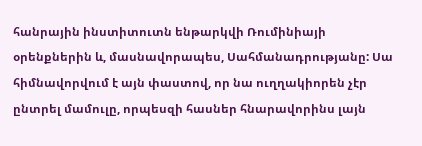հանրային ինստիտուտն ենթարկվի Ռումինիայի օրենքներին և, մասնավորապես, Սահմանադրությանը: Սա հիմնավորվում է այն փաստով, որ նա ուղղակիորեն չէր ընտրել մամուլը, որպեսզի հասներ հնարավորինս լայն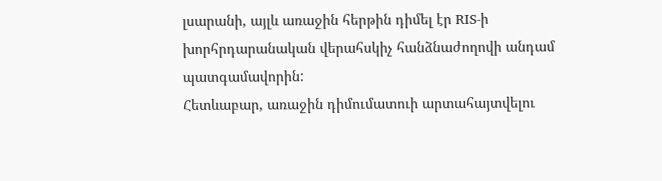լսարանի, այլև առաջին հերթին դիմել էր RIS-ի խորհրդարանական վերահսկիչ հանձնաժողովի անդամ պատգամավորին:
Հետևաբար, առաջին դիմումատուի արտահայտվելու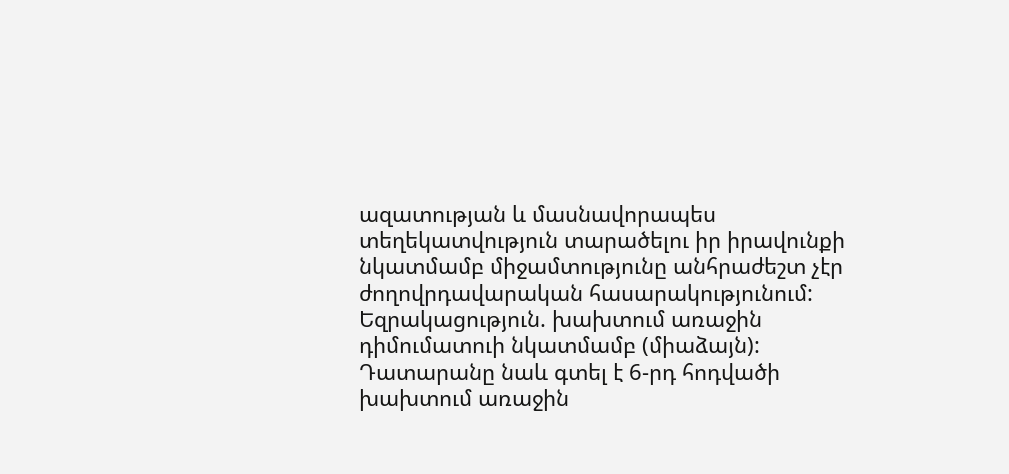ազատության և մասնավորապես տեղեկատվություն տարածելու իր իրավունքի նկատմամբ միջամտությունը անհրաժեշտ չէր ժողովրդավարական հասարակությունում:
Եզրակացություն. խախտում առաջին դիմումատուի նկատմամբ (միաձայն):
Դատարանը նաև գտել է 6-րդ հոդվածի խախտում առաջին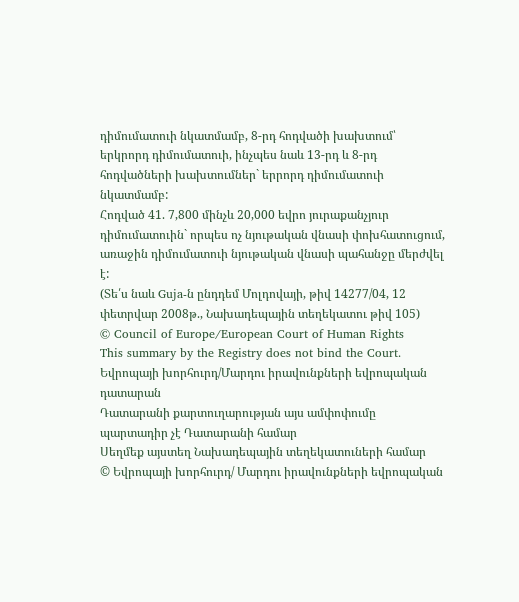դիմումատուի նկատմամբ, 8-րդ հոդվածի խախտում՝ երկրորդ դիմումատուի, ինչպես նաև 13-րդ և 8-րդ հոդվածների խախտումներ` երրորդ դիմումատուի նկատմամբ:
Հոդված 41. 7,800 մինչև 20,000 եվրո յուրաքանչյուր դիմումատուին` որպես ոչ նյութական վնասի փոխհատուցում, առաջին դիմումատուի նյութական վնասի պահանջը մերժվել է:
(Տե՛ս նաև Guja-ն ընդդեմ Մոլդովայի, թիվ 14277/04, 12 փետրվար 2008թ., Նախադեպային տեղեկատու թիվ 105)
© Council of Europe/European Court of Human Rights
This summary by the Registry does not bind the Court.
Եվրոպայի խորհուրդ/Մարդու իրավունքների եվրոպական դատարան
Դատարանի քարտուղարության այս ամփոփումը պարտադիր չէ Դատարանի համար
Սեղմեք այստեղ Նախադեպային տեղեկատուների համար
© Եվրոպայի խորհուրդ/ Մարդու իրավունքների եվրոպական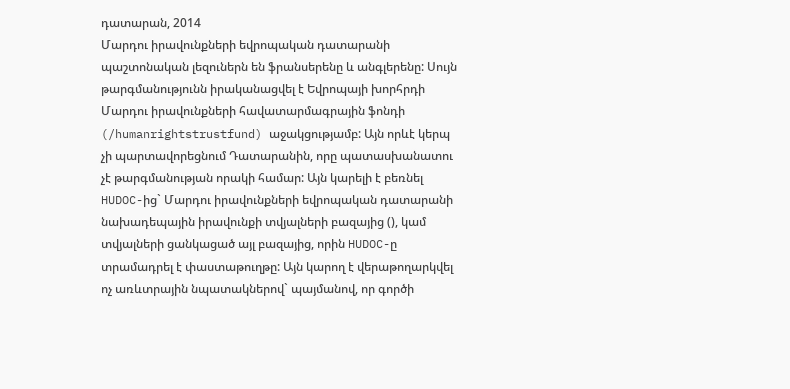դատարան, 2014
Մարդու իրավունքների եվրոպական դատարանի պաշտոնական լեզուներն են ֆրանսերենը և անգլերենը: Սույն թարգմանությունն իրականացվել է Եվրոպայի խորհրդի Մարդու իրավունքների հավատարմագրային ֆոնդի (/humanrightstrustfund) աջակցությամբ: Այն որևէ կերպ չի պարտավորեցնում Դատարանին, որը պատասխանատու չէ թարգմանության որակի համար: Այն կարելի է բեռնել HUDOC-ից` Մարդու իրավունքների եվրոպական դատարանի նախադեպային իրավունքի տվյալների բազայից (), կամ տվյալների ցանկացած այլ բազայից, որին HUDOC-ը տրամադրել է փաստաթուղթը: Այն կարող է վերաթողարկվել ոչ առևտրային նպատակներով` պայմանով, որ գործի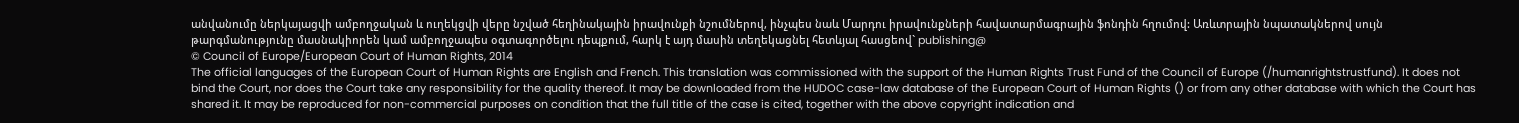անվանումը ներկայացվի ամբողջական և ուղեկցվի վերը նշված հեղինակային իրավունքի նշումներով, ինչպես նաև Մարդու իրավունքների հավատարմագրային ֆոնդին հղումով: Առևտրային նպատակներով սույն թարգմանությունը մասնակիորեն կամ ամբողջապես օգտագործելու դեպքում, հարկ է այդ մասին տեղեկացնել հետևյալ հասցեով` publishing@
© Council of Europe/European Court of Human Rights, 2014
The official languages of the European Court of Human Rights are English and French. This translation was commissioned with the support of the Human Rights Trust Fund of the Council of Europe (/humanrightstrustfund). It does not bind the Court, nor does the Court take any responsibility for the quality thereof. It may be downloaded from the HUDOC case-law database of the European Court of Human Rights () or from any other database with which the Court has shared it. It may be reproduced for non-commercial purposes on condition that the full title of the case is cited, together with the above copyright indication and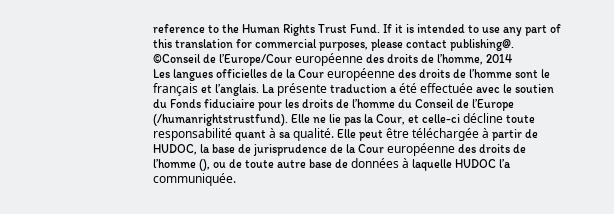reference to the Human Rights Trust Fund. If it is intended to use any part of this translation for commercial purposes, please contact publishing@.
©Conseil de l’Europe/Cour européenne des droits de l’homme, 2014
Les langues officielles de la Cour européenne des droits de l’homme sont le français et l’anglais. La présente traduction a été effectuée avec le soutien du Fonds fiduciaire pour les droits de l’homme du Conseil de l’Europe (/humanrightstrustfund). Elle ne lie pas la Cour, et celle-ci décline toute responsabilité quant à sa qualité. Elle peut être téléchargée à partir de HUDOC, la base de jurisprudence de la Cour européenne des droits de l’homme (), ou de toute autre base de données à laquelle HUDOC l’a communiquée.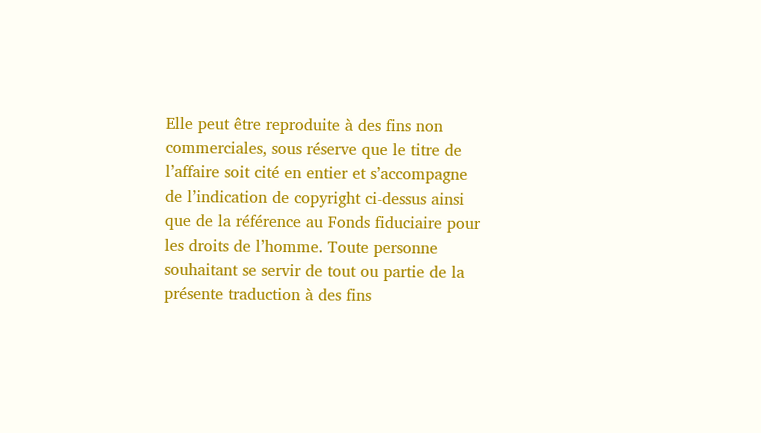Elle peut être reproduite à des fins non commerciales, sous réserve que le titre de l’affaire soit cité en entier et s’accompagne de l’indication de copyright ci-dessus ainsi que de la référence au Fonds fiduciaire pour les droits de l’homme. Toute personne souhaitant se servir de tout ou partie de la présente traduction à des fins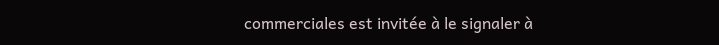commerciales est invitée à le signaler à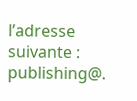l’adresse suivante : publishing@.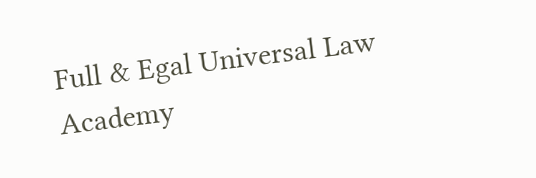Full & Egal Universal Law Academy